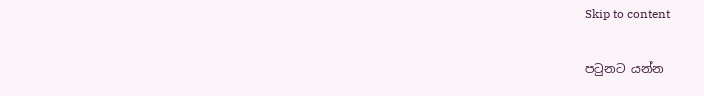Skip to content

පටුනට යන්න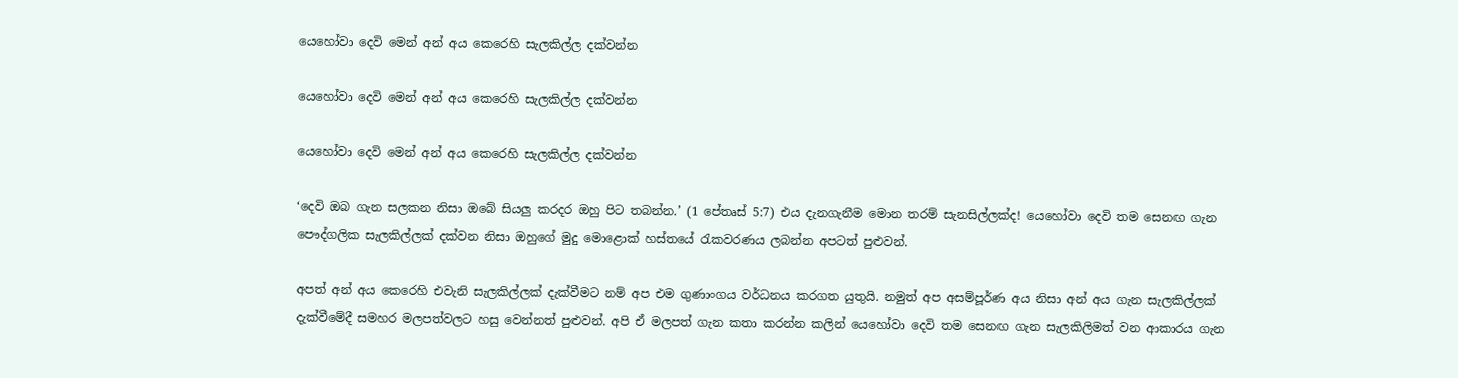යෙහෝවා දෙවි මෙන් අන් අය කෙරෙහි සැලකිල්ල දක්වන්න

යෙහෝවා දෙවි මෙන් අන් අය කෙරෙහි සැලකිල්ල දක්වන්න

යෙහෝවා දෙවි මෙන් අන් අය කෙරෙහි සැලකිල්ල දක්වන්න

‘දෙවි ඔබ ගැන සලකන නිසා ඔබේ සියලු කරදර ඔහු පිට තබන්න.’ (1 පේතෘස් 5:7) එය දැනගැනීම මොන තරම් සැනසිල්ලක්ද! යෙහෝවා දෙවි තම සෙනඟ ගැන පෞද්ගලික සැලකිල්ලක් දක්වන නිසා ඔහුගේ මුදු මොළොක් හස්තයේ රැකවරණය ලබන්න අපටත් පුළුවන්.

අපත් අන් අය කෙරෙහි එවැනි සැලකිල්ලක් දැක්වීමට නම් අප එම ගුණාංගය වර්ධනය කරගත යුතුයි. නමුත් අප අසම්පූර්ණ අය නිසා අන් අය ගැන සැලකිල්ලක් දැක්වීමේදී සමහර මලපත්වලට හසු වෙන්නත් පුළුවන්. අපි ඒ මලපත් ගැන කතා කරන්න කලින් යෙහෝවා දෙවි තම සෙනඟ ගැන සැලකිලිමත් වන ආකාරය ගැන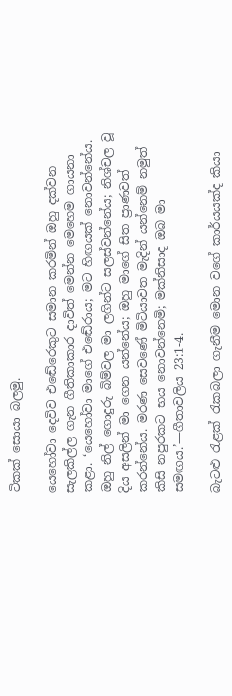ටිකක් සොයා බලමු.

යෙහෝවා දෙවිව එඬේරෙකුට සමාන කරමින් ඔහු දක්වන සැලකිල්ල ගැන ගීතිකාකාර දාවිත් මෙන්න මෙහෙම ගායනා කළා. ‘යෙහෝවා මාගේ එඬේරාය; මට හිඟයක් නොවන්නේය. ඔහු නිල් ගොදුරු බිම්වල මා ලගින්ට සලස්වන්නේය; නිශ්චල වූ දිය අසලින් මා ගෙන යන්නේය; ඔහු මාගේ සිත ප්‍රාණවත් කරන්නේය. මරණ සෙවණේ මිටියාවත මැදින් යන්නෙම් නමුත් කිසි නපුරකට භය නොවන්නෙමි; මක්නිසාද ඔබ මා සමඟය.’—ගීතාවලිය 23:1-4.

බැටළු රැළක් රැකබලා ගැනීම මොන වගේ කාර්යයක්ද කියා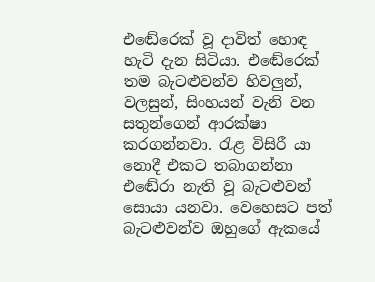එඬේරෙක් වූ දාවිත් හොඳ හැටි දැන සිටියා. එඬේරෙක් තම බැටළුවන්ව හිවලුන්, වලසුන්, සිංහයන් වැනි වන සතුන්ගෙන් ආරක්ෂා කරගන්නවා. රැළ විසිරී යා නොදී එකට තබාගන්නා එඬේරා නැති වූ බැටළුවන් සොයා යනවා. වෙහෙසට පත් බැටළුවන්ව ඔහුගේ ඇකයේ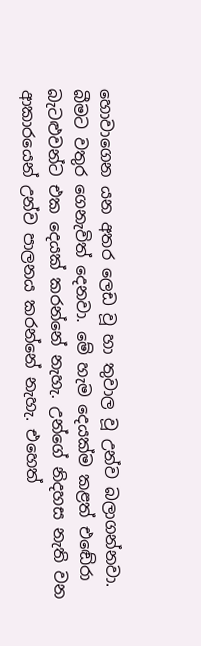හොවාගෙන යන අතර ලෙඩ වූ හා තුවාල වූ උන්ව බලාගන්නවා. බීමට වතුර ගෙනැවිත් දෙනවා. මේ හැම දෙයක්ම කළත් එඬේරා බැටළුවන්ට එක දෙයක් කරන්නේ නැහැ. උන්ගේ නිදහස නැති වන ආකාරයෙන් උන්ව පාලනය කරන්නේ නැහැ. එහෙත්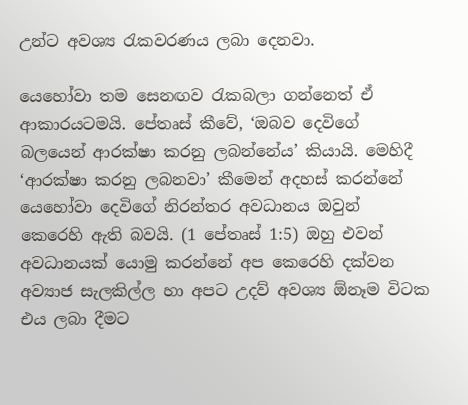උන්ට අවශ්‍ය රැකවරණය ලබා දෙනවා.

යෙහෝවා තම සෙනඟව රැකබලා ගන්නෙත් ඒ ආකාරයටමයි. පේතෘස් කීවේ, ‘ඔබව දෙවිගේ බලයෙන් ආරක්ෂා කරනු ලබන්නේය’ කියායි. මෙහිදී ‘ආරක්ෂා කරනු ලබනවා’ කීමෙන් අදහස් කරන්නේ යෙහෝවා දෙවිගේ නිරන්තර අවධානය ඔවුන් කෙරෙහි ඇති බවයි. (1 පේතෘස් 1:5) ඔහු එවන් අවධානයක් යොමු කරන්නේ අප කෙරෙහි දක්වන අව්‍යාජ සැලකිල්ල හා අපට උදව් අවශ්‍ය ඕනෑම විටක එය ලබා දීමට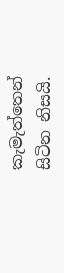කැමැත්තෙන් සිටින නිසයි.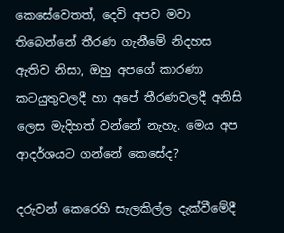කෙසේවෙතත්, දෙවි අපව මවා තිබෙන්නේ තීරණ ගැනීමේ නිදහස ඇතිව නිසා, ඔහු අපගේ කාරණා කටයුතුවලදී හා අපේ තීරණවලදී අනිසි ලෙස මැදිහත් වන්නේ නැහැ. මෙය අප ආදර්ශයට ගන්නේ කෙසේද?

දරුවන් කෙරෙහි සැලකිල්ල දැක්වීමේදී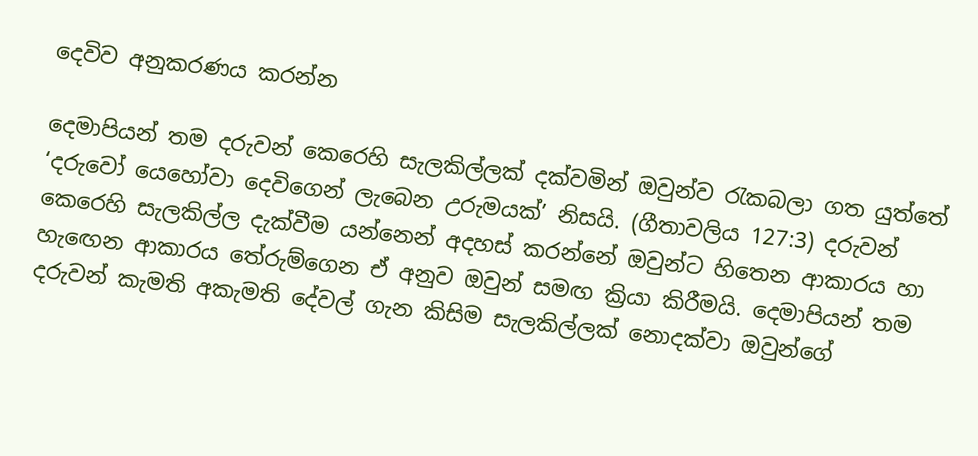දෙවිව අනුකරණය කරන්න

දෙමාපියන් තම දරුවන් කෙරෙහි සැලකිල්ලක් දක්වමින් ඔවුන්ව රැකබලා ගත යුත්තේ ‘දරුවෝ යෙහෝවා දෙවිගෙන් ලැබෙන උරුමයක්’ නිසයි. (ගීතාවලිය 127:3) දරුවන් කෙරෙහි සැලකිල්ල දැක්වීම යන්නෙන් අදහස් කරන්නේ ඔවුන්ට හිතෙන ආකාරය හා හැඟෙන ආකාරය තේරුම්ගෙන ඒ අනුව ඔවුන් සමඟ ක්‍රියා කිරීමයි. දෙමාපියන් තම දරුවන් කැමති අකැමති දේවල් ගැන කිසිම සැලකිල්ලක් නොදක්වා ඔවුන්ගේ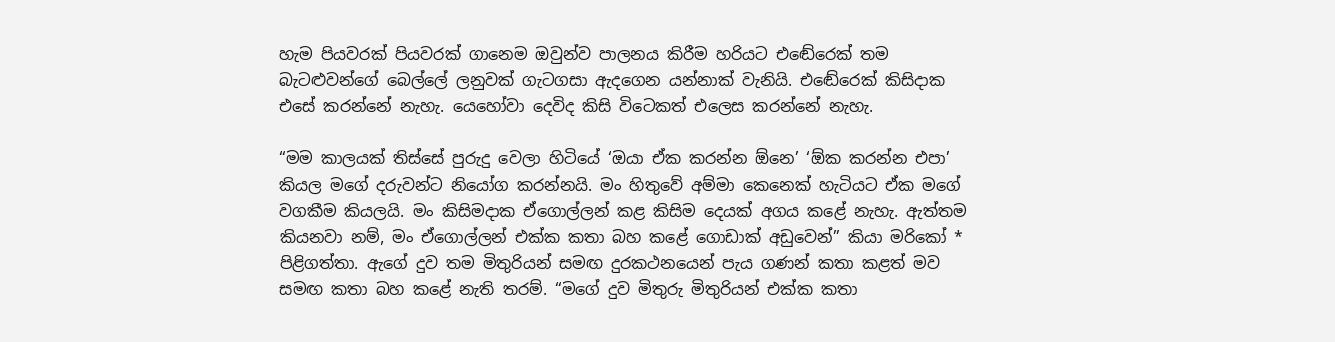හැම පියවරක් පියවරක් ගානෙම ඔවුන්ව පාලනය කිරීම හරියට එඬේරෙක් තම බැටළුවන්ගේ බෙල්ලේ ලනුවක් ගැටගසා ඇදගෙන යන්නාක් වැනියි. එඬේරෙක් කිසිදාක එසේ කරන්නේ නැහැ. යෙහෝවා දෙවිද කිසි විටෙකත් එලෙස කරන්නේ නැහැ.

“මම කාලයක් තිස්සේ පුරුදු වෙලා හිටියේ ‘ඔයා ඒක කරන්න ඕනෙ’ ‘ඕක කරන්න එපා’ කියල මගේ දරුවන්ට නියෝග කරන්නයි. මං හිතුවේ අම්මා කෙනෙක් හැටියට ඒක මගේ වගකීම කියලයි. මං කිසිමදාක ඒගොල්ලන් කළ කිසිම දෙයක් අගය කළේ නැහැ. ඇත්තම කියනවා නම්, මං ඒගොල්ලන් එක්ක කතා බහ කළේ ගොඩාක් අඩුවෙන්” කියා මරිකෝ * පිළිගත්තා. ඇගේ දුව තම මිතුරියන් සමඟ දුරකථනයෙන් පැය ගණන් කතා කළත් මව සමඟ කතා බහ කළේ නැති තරම්. “මගේ දුව මිතුරු මිතුරියන් එක්ක කතා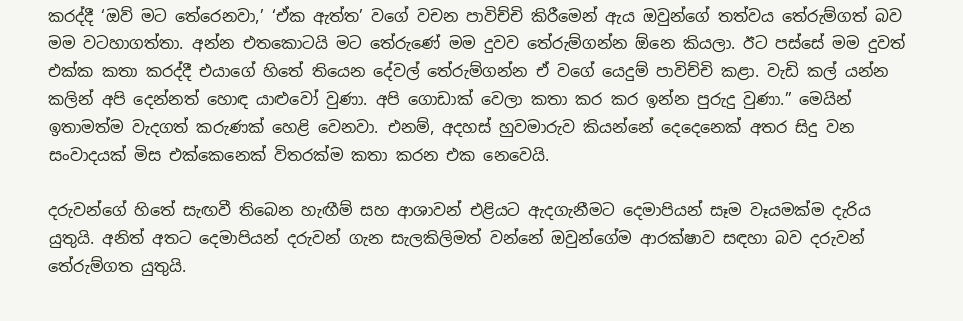කරද්දී ‘ඔව් මට තේරෙනවා,’ ‘ඒක ඇත්ත’ වගේ වචන පාවිච්චි කිරීමෙන් ඇය ඔවුන්ගේ තත්වය තේරුම්ගත් බව මම වටහාගත්තා. අන්න එතකොටයි මට තේරුණේ මම දුවව තේරුම්ගන්න ඕනෙ කියලා. ඊට පස්සේ මම දුවත් එක්ක කතා කරද්දී එයාගේ හිතේ තියෙන දේවල් තේරුම්ගන්න ඒ වගේ යෙදුම් පාවිච්චි කළා. වැඩි කල් යන්න කලින් අපි දෙන්නත් හොඳ යාළුවෝ වුණා. අපි ගොඩාක් වෙලා කතා කර කර ඉන්න පුරුදු වුණා.” මෙයින් ඉතාමත්ම වැදගත් කරුණක් හෙළි වෙනවා. එනම්, අදහස් හුවමාරුව කියන්නේ දෙදෙනෙක් අතර සිදු වන සංවාදයක් මිස එක්කෙනෙක් විතරක්ම කතා කරන එක නෙවෙයි.

දරුවන්ගේ හිතේ සැඟවී තිබෙන හැඟීම් සහ ආශාවන් එළියට ඇදගැනීමට දෙමාපියන් සෑම වෑයමක්ම දැරිය යුතුයි. අනිත් අතට දෙමාපියන් දරුවන් ගැන සැලකිලිමත් වන්නේ ඔවුන්ගේම ආරක්ෂාව සඳහා බව දරුවන් තේරුම්ගත යුතුයි.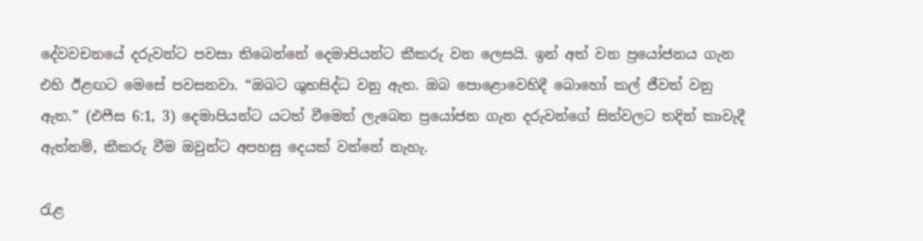දේවවචනයේ දරුවන්ට පවසා තිබෙන්නේ දෙමාපියන්ට කීකරු වන ලෙසයි. ඉන් අත් වන ප්‍රයෝජනය ගැන එහි ඊළඟට මෙසේ පවසනවා. “ඔබට ශුභසිද්ධ වනු ඇත. ඔබ පොළොවෙහිදී බොහෝ කල් ජීවත් වනු ඇත.” (එෆීස 6:1, 3) දෙමාපියන්ට යටත් වීමෙන් ලැබෙන ප්‍රයෝජන ගැන දරුවන්ගේ සිත්වලට තදින් කාවැදී ඇත්නම්, කීකරු වීම ඔවුන්ට අපහසු දෙයක් වන්නේ නැහැ.

රැළ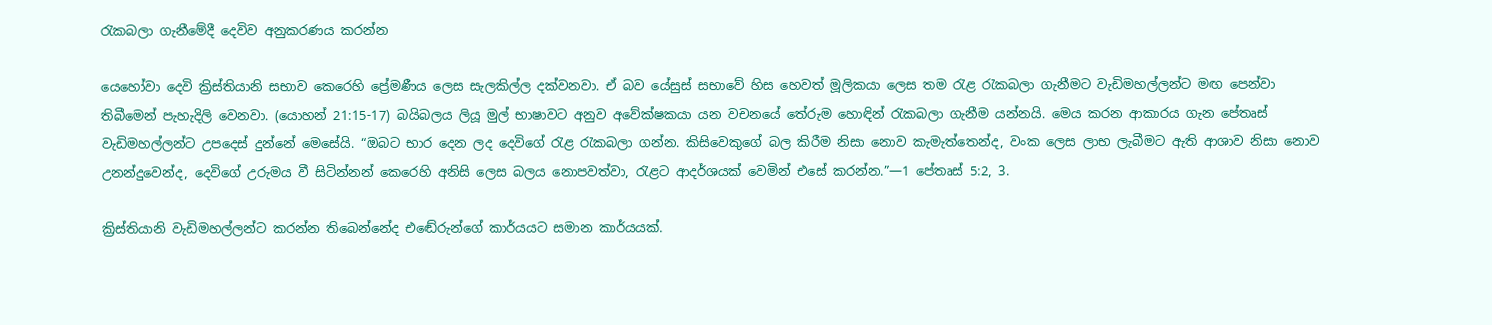රැකබලා ගැනීමේදී දෙවිව අනුකරණය කරන්න

යෙහෝවා දෙවි ක්‍රිස්තියානි සභාව කෙරෙහි ප්‍රේමණීය ලෙස සැලකිල්ල දක්වනවා. ඒ බව යේසුස් සභාවේ හිස හෙවත් මූලිකයා ලෙස තම රැළ රැකබලා ගැනීමට වැඩිමහල්ලන්ට මඟ පෙන්වා තිබීමෙන් පැහැදිලි වෙනවා. (යොහන් 21:15-17) බයිබලය ලියූ මුල් භාෂාවට අනුව අවේක්ෂකයා යන වචනයේ තේරුම හොඳින් රැකබලා ගැනීම යන්නයි. මෙය කරන ආකාරය ගැන පේතෘස් වැඩිමහල්ලන්ට උපදෙස් දුන්නේ මෙසේයි. “ඔබට භාර දෙන ලද දෙවිගේ රැළ රැකබලා ගන්න. කිසිවෙකුගේ බල කිරීම නිසා නොව කැමැත්තෙන්ද, වංක ලෙස ලාභ ලැබීමට ඇති ආශාව නිසා නොව උනන්දුවෙන්ද, දෙවිගේ උරුමය වී සිටින්නන් කෙරෙහි අනිසි ලෙස බලය නොපවත්වා, රැළට ආදර්ශයක් වෙමින් එසේ කරන්න.”—1 පේතෘස් 5:2, 3.

ක්‍රිස්තියානි වැඩිමහල්ලන්ට කරන්න තිබෙන්නේද එඬේරුන්ගේ කාර්යයට සමාන කාර්යයක්.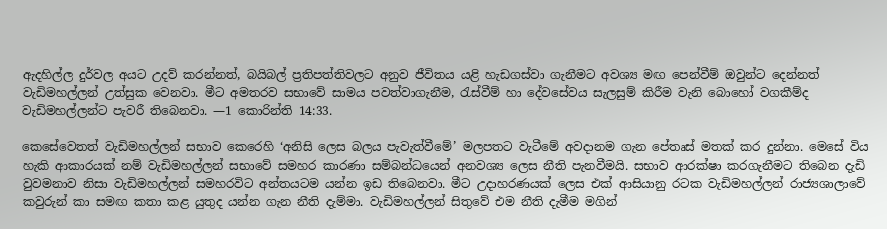ඇදහිල්ල දුර්වල අයට උදව් කරන්නත්, බයිබල් ප්‍රතිපත්තිවලට අනුව ජීවිතය යළි හැඩගස්වා ගැනීමට අවශ්‍ය මඟ පෙන්වීම් ඔවුන්ට දෙන්නත් වැඩිමහල්ලන් උත්සුක වෙනවා. මීට අමතරව සභාවේ සාමය පවත්වාගැනීම, රැස්වීම් හා දේවසේවය සැලසුම් කිරීම වැනි බොහෝ වගකීම්ද වැඩිමහල්ලන්ට පැවරී තිබෙනවා. —1 කොරින්ති 14:33.

කෙසේවෙතත් වැඩිමහල්ලන් සභාව කෙරෙහි ‘අනිසි ලෙස බලය පැවැත්වීමේ’ මලපතට වැටීමේ අවදානම ගැන පේතෘස් මතක් කර දුන්නා. මෙසේ විය හැකි ආකාරයක් නම් වැඩිමහල්ලන් සභාවේ සමහර කාරණා සම්බන්ධයෙන් අනවශ්‍ය ලෙස නීති පැනවීමයි. සභාව ආරක්ෂා කරගැනීමට තිබෙන දැඩි වුවමනාව නිසා වැඩිමහල්ලන් සමහරවිට අන්තයටම යන්න ඉඩ තිබෙනවා. මීට උදාහරණයක් ලෙස එක් ආසියානු රටක වැඩිමහල්ලන් රාජ්‍යශාලාවේ කවුරුන් කා සමඟ කතා කළ යුතුද යන්න ගැන නීති දැම්මා. වැඩිමහල්ලන් සිතුවේ එම නීති දැමීම මගින්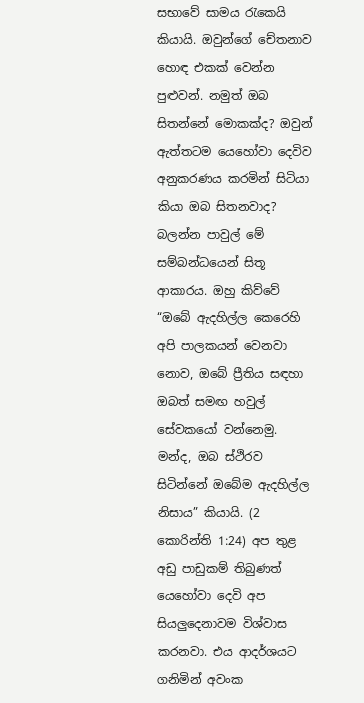සභාවේ සාමය රැකෙයි කියායි. ඔවුන්ගේ චේතනාව හොඳ එකක් වෙන්න පුළුවන්. නමුත් ඔබ සිතන්නේ මොකක්ද? ඔවුන් ඇත්තටම යෙහෝවා දෙවිව අනුකරණය කරමින් සිටියා කියා ඔබ සිතනවාද? බලන්න පාවුල් මේ සම්බන්ධයෙන් සිතූ ආකාරය. ඔහු කිව්වේ “ඔබේ ඇදහිල්ල කෙරෙහි අපි පාලකයන් වෙනවා නොව, ඔබේ ප්‍රීතිය සඳහා ඔබත් සමඟ හවුල් සේවකයෝ වන්නෙමු. මන්ද, ඔබ ස්ථිරව සිටින්නේ ඔබේම ඇදහිල්ල නිසාය” කියායි. (2 කොරින්ති 1:24) අප තුළ අඩු පාඩුකම් තිබුණත් යෙහෝවා දෙවි අප සියලුදෙනාවම විශ්වාස කරනවා. එය ආදර්ශයට ගනිමින් අවංක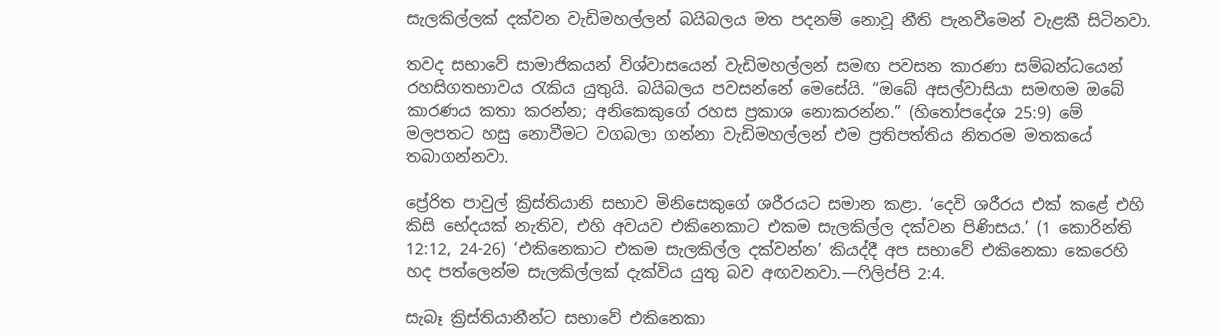සැලකිල්ලක් දක්වන වැඩිමහල්ලන් බයිබලය මත පදනම් නොවූ නීති පැනවීමෙන් වැළකී සිටිනවා.

තවද සභාවේ සාමාජිකයන් විශ්වාසයෙන් වැඩිමහල්ලන් සමඟ පවසන කාරණා සම්බන්ධයෙන් රහසිගතභාවය රැකිය යුතුයි. බයිබලය පවසන්නේ මෙසේයි. “ඔබේ අසල්වාසියා සමඟම ඔබේ කාරණය කතා කරන්න; අනිකෙකුගේ රහස ප්‍රකාශ නොකරන්න.” (හිතෝපදේශ 25:9) මේ මලපතට හසු නොවීමට වගබලා ගන්නා වැඩිමහල්ලන් එම ප්‍රතිපත්තිය නිතරම මතකයේ තබාගන්නවා.

ප්‍රේරිත පාවුල් ක්‍රිස්තියානි සභාව මිනිසෙකුගේ ශරීරයට සමාන කළා. ‘දෙවි ශරීරය එක් කළේ එහි කිසි භේදයක් නැතිව, එහි අවයව එකිනෙකාට එකම සැලකිල්ල දක්වන පිණිසය.’ (1 කොරින්ති 12:12, 24-26) ‘එකිනෙකාට එකම සැලකිල්ල දක්වන්න’ කියද්දී අප සභාවේ එකිනෙකා කෙරෙහි හද පත්ලෙන්ම සැලකිල්ලක් දැක්විය යුතු බව අඟවනවා.—ෆිලිප්පි 2:4.

සැබෑ ක්‍රිස්තියානීන්ට සභාවේ එකිනෙකා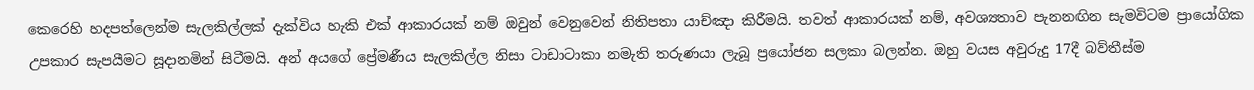කෙරෙහි හදපත්ලෙන්ම සැලකිල්ලක් දැක්විය හැකි එක් ආකාරයක් නම් ඔවුන් වෙනුවෙන් නිතිපතා යාච්ඤා කිරීමයි. තවත් ආකාරයක් නම්, අවශ්‍යතාව පැනනඟින සැමවිටම ප්‍රායෝගික උපකාර සැපයීමට සූදානමින් සිටීමයි. අන් අයගේ ප්‍රේමණීය සැලකිල්ල නිසා ටාඩාටාකා නමැති තරුණයා ලැබූ ප්‍රයෝජන සලකා බලන්න. ඔහු වයස අවුරුදු 17දී බව්තීස්ම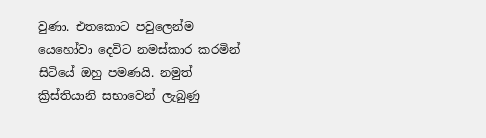වුණා. එතකොට පවුලෙන්ම යෙහෝවා දෙවිට නමස්කාර කරමින් සිටියේ ඔහු පමණයි. නමුත් ක්‍රිස්තියානි සභාවෙන් ලැබුණු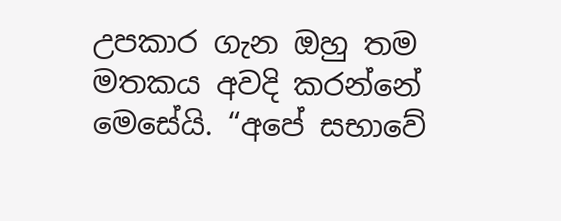උපකාර ගැන ඔහු තම මතකය අවදි කරන්නේ මෙසේයි. “අපේ සභාවේ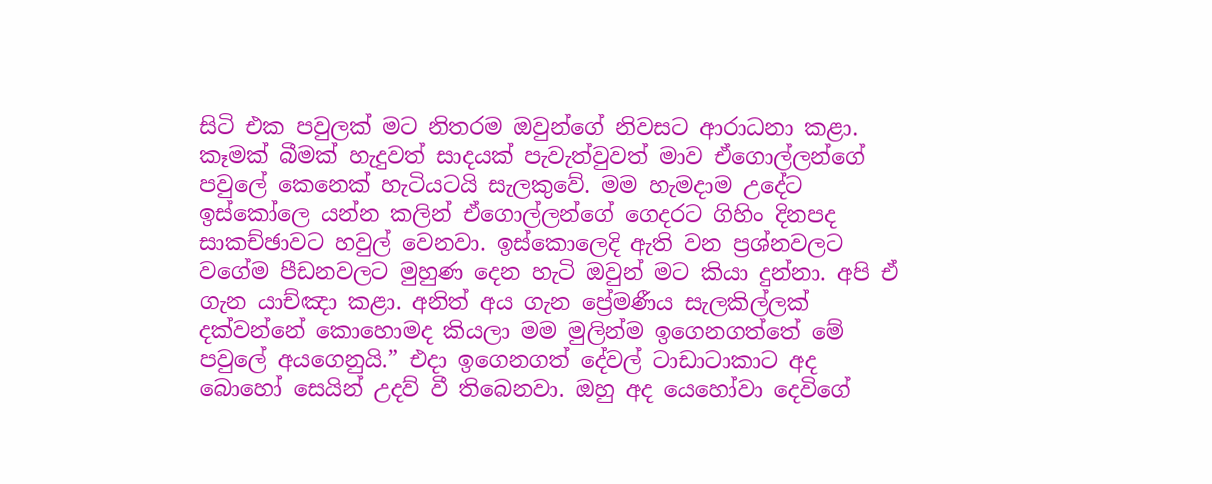සිටි එක පවුලක් මට නිතරම ඔවුන්ගේ නිවසට ආරාධනා කළා. කෑමක් බීමක් හැදුවත් සාදයක් පැවැත්වුවත් මාව ඒගොල්ලන්ගේ පවුලේ කෙනෙක් හැටියටයි සැලකුවේ. මම හැමදාම උදේට ඉස්කෝලෙ යන්න කලින් ඒගොල්ලන්ගේ ගෙදරට ගිහිං දිනපද සාකච්ඡාවට හවුල් වෙනවා. ඉස්කොලෙදි ඇති වන ප්‍රශ්නවලට වගේම පීඩනවලට මුහුණ දෙන හැටි ඔවුන් මට කියා දුන්නා. අපි ඒ ගැන යාච්ඤා කළා. අනිත් අය ගැන ප්‍රේමණීය සැලකිල්ලක් දක්වන්නේ කොහොමද කියලා මම මුලින්ම ඉගෙනගත්තේ මේ පවුලේ අයගෙනුයි.” එදා ඉගෙනගත් දේවල් ටාඩාටාකාට අද බොහෝ සෙයින් උදව් වී තිබෙනවා. ඔහු අද යෙහෝවා දෙවිගේ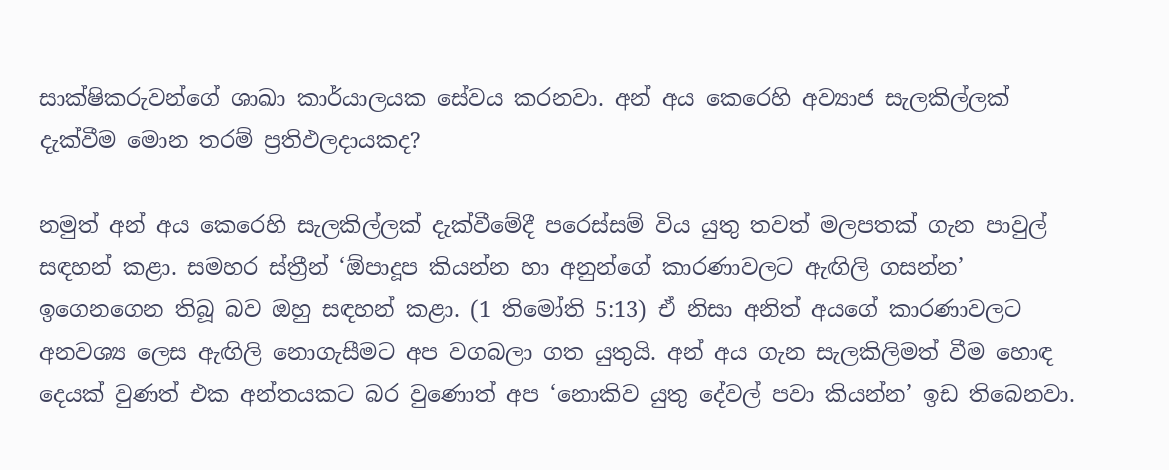සාක්ෂිකරුවන්ගේ ශාඛා කාර්යාලයක සේවය කරනවා. අන් අය කෙරෙහි අව්‍යාජ සැලකිල්ලක් දැක්වීම මොන තරම් ප්‍රතිඵලදායකද?

නමුත් අන් අය කෙරෙහි සැලකිල්ලක් දැක්වීමේදී පරෙස්සම් විය යුතු තවත් මලපතක් ගැන පාවුල් සඳහන් කළා. සමහර ස්ත්‍රීන් ‘ඕපාදූප කියන්න හා අනුන්ගේ කාරණාවලට ඇඟිලි ගසන්න’ ඉගෙනගෙන තිබූ බව ඔහු සඳහන් කළා. (1 තිමෝති 5:13) ඒ නිසා අනිත් අයගේ කාරණාවලට අනවශ්‍ය ලෙස ඇඟිලි නොගැසීමට අප වගබලා ගත යුතුයි. අන් අය ගැන සැලකිලිමත් වීම හොඳ දෙයක් වුණත් එක අන්තයකට බර වුණොත් අප ‘නොකිව යුතු දේවල් පවා කියන්න’ ඉඩ තිබෙනවා.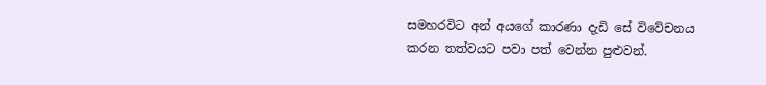සමහරවිට අන් අයගේ කාරණා දැඩි සේ විවේචනය කරන තත්වයට පවා පත් වෙන්න පුළුවන්.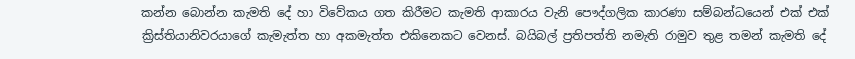කන්න බොන්න කැමති දේ හා විවේකය ගත කිරීමට කැමති ආකාරය වැනි පෞද්ගලික කාරණා සම්බන්ධයෙන් එක් එක් ක්‍රිස්තියානිවරයාගේ කැමැත්ත හා අකමැත්ත එකිනෙකට වෙනස්. බයිබල් ප්‍රතිපත්ති නමැති රාමුව තුළ තමන් කැමති දේ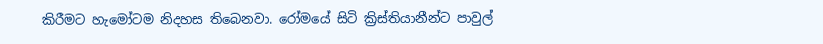කිරීමට හැමෝටම නිදහස තිබෙනවා. රෝමයේ සිටි ක්‍රිස්තියානීන්ට පාවුල්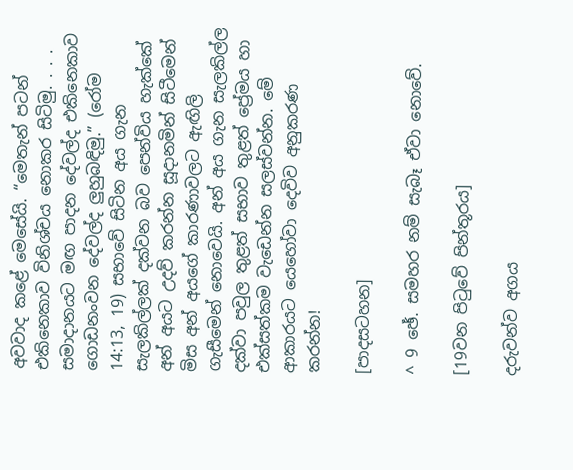අවවාද කළේ මෙසේයි. “මෙතැන් පටන් එකිනෙකාව විනිශ්චය නොකර සිටිමු. . . . සමාදානයට මඟ පාදන දේවල්ද එකිනෙකාව ගොඩනංවන දේවල්ද ලුහුබඳිමු.” (රෝම 14:13, 19) සභාවේ සිටින අය ගැන සැලකිල්ලක් දක්වන බව පෙන්විය හැක්කේ අන් අයට උදව් කරන්න සූදානමින් සිටීමෙන් මිස අන් අයගේ කාරණාවලට ඇඟිලි ගැසීමෙන් නොවෙයි. අන් අය ගැන සැලකිල්ල දක්වා පවුල තුළත් සභාව තුළත් ප්‍රේමය හා එක්සත්කම වැඩෙන්න සලස්වන්න. මේ ආකාරයට යෙහෝවා දෙවිව අනුකරණ කරන්න!

[පාදසටහන]

^ 9 ඡේ. සමහර නම් සැබෑ ඒවා නොවේ.

[19වන පිටුවේ පින්තූරය]

දරුවන්ව අගය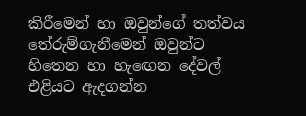කිරීමෙන් හා ඔවුන්ගේ තත්වය තේරුම්ගැනීමෙන් ඔවුන්ට හිතෙන හා හැඟෙන දේවල් එළියට ඇදගන්න